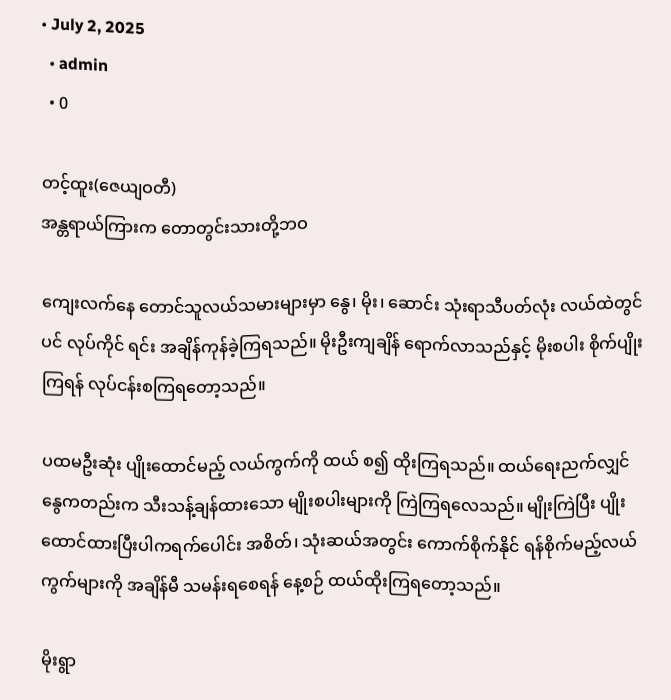• July 2, 2025
  • admin
  • 0

တင့်ထူး(ဇေယျဝတီ)
အန္တရာယ်ကြားက တောတွင်းသားတို့ဘဝ

ကျေးလက်နေ တောင်သူလယ်သမားများမှာ နွေ၊ မိုး၊ ဆောင်း သုံးရာသီပတ်လုံး လယ်ထဲတွင်ပင် လုပ်ကိုင် ရင်း အချိန်ကုန်ခဲ့ကြရသည်။ မိုးဦးကျချိန် ရောက်လာသည်နှင့် မိုးစပါး စိုက်ပျိုးကြရန် လုပ်ငန်းစကြရတော့သည်။

ပထမဦးဆုံး ပျိုးထောင်မည့် လယ်ကွက်ကို ထယ် စ၍ ထိုးကြရသည်။ ထယ်ရေးညက်လျှင် နွေကတည်းက သီးသန့်ချန်ထားသော မျိုးစပါးများကို ကြဲကြရလေသည်။ မျိုးကြဲပြီး ပျိုးထောင်ထားပြီးပါကရက်ပေါင်း အစိတ်၊ သုံးဆယ်အတွင်း ကောက်စိုက်နိုင် ရန်စိုက်မည့်လယ်ကွက်များကို အချိန်မီ သမန်းရစေရန် နေ့စဉ် ထယ်ထိုးကြရတော့သည်။

မိုးရွာ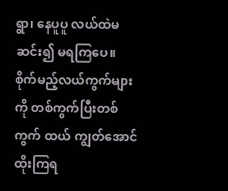ရွာ၊ နေပူပူ လယ်ထဲမဆင်း၍ မရကြပေ။ စိုက်မည့်လယ်ကွက်များကို တစ်ကွက်ပြီးတစ်ကွက် ထယ် ကျွတ်အောင် ထိုးကြရ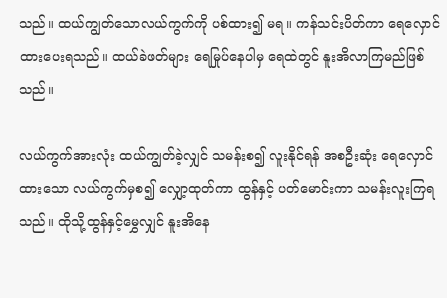သည်။ ထယ်ကျွတ်သောလယ်ကွက်ကို ပစ်ထား၍ မရ။ ကန်သင်းပိတ်ကာ ရေလှောင်ထားပေးရသည်။ ထယ်ခဲဖတ်များ ရေမြုပ်နေပါမှ ရေထဲတွင် နူးအိလာကြမည်ဖြစ်သည်။

လယ်ကွက်အားလုံး ထယ်ကျွတ်ခဲ့လျှင် သမန်းစ၍ လူးနိုင်ရန် အစဦးဆုံး ရေလှောင်ထားသော လယ်ကွက်မှစ၍ လျှော့ထုတ်ကာ ထွန်နှင့် ပတ်မောင်းကာ သမန်းလူးကြရသည်။ ထိုသို့ထွန်နှင့်မွှေလျှင် နူးအိနေ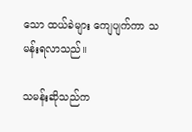သော ထယ်ခဲများ ကျေပျက်ကာ သမန်းရလာသည်။

သမန်းဆိုသည်က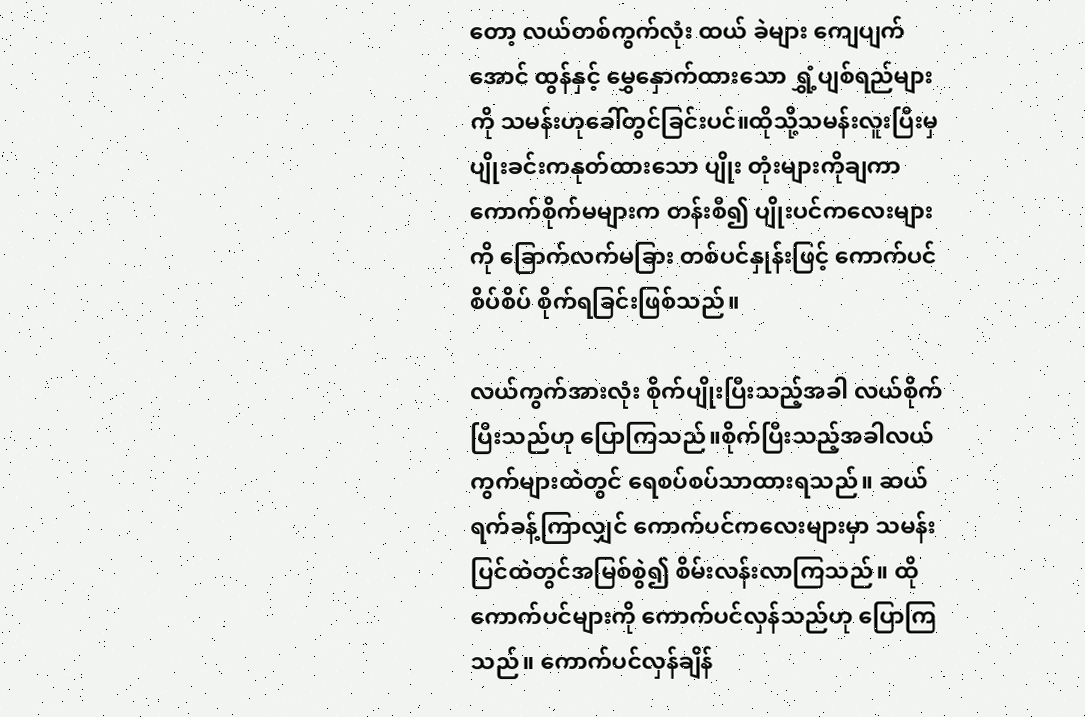တော့ လယ်တစ်ကွက်လုံး ထယ် ခဲများ ကျေပျက်အောင် ထွန်နှင့် မွှေနှောက်ထားသော ရွှံ့ပျစ်ရည်များကို သမန်းဟုခေါ်တွင်ခြင်းပင်။ထိုသို့သမန်းလူးပြီးမှ ပျိုးခင်းကနုတ်ထားသော ပျိုး တုံးများကိုချကာ ကောက်စိုက်မများက တန်းစီ၍ ပျိုးပင်ကလေးများကို ခြောက်လက်မခြား တစ်ပင်နှုန်းဖြင့် ကောက်ပင်စိပ်စိပ် စိုက်ရခြင်းဖြစ်သည်။

လယ်ကွက်အားလုံး စိုက်ပျိုးပြီးသည့်အခါ လယ်စိုက်ပြီးသည်ဟု ပြောကြသည်။စိုက်ပြီးသည့်အခါလယ်ကွက်များထဲတွင် ရေစပ်စပ်သာထားရသည်။ ဆယ်ရက်ခန့်ကြာလျှင် ကောက်ပင်ကလေးများမှာ သမန်းပြင်ထဲတွင်အမြစ်စွဲ၍ စိမ်းလန်းလာကြသည်။ ထိုကောက်ပင်များကို ကောက်ပင်လှန်သည်ဟု ပြောကြသည်။ ကောက်ပင်လှန်ချိန်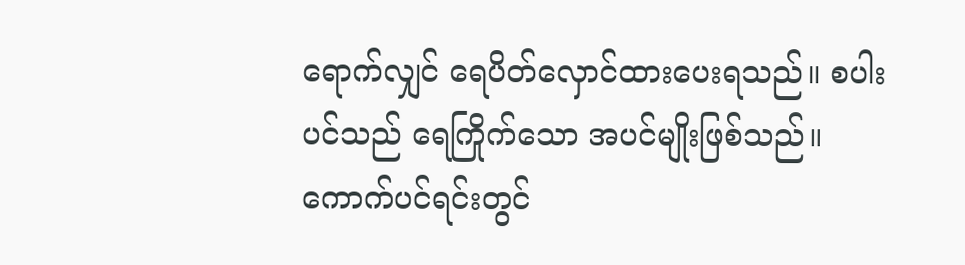ရောက်လျှင် ရေပိတ်လှောင်ထားပေးရသည်။ စပါးပင်သည် ရေကြိုက်သော အပင်မျိုးဖြစ်သည်။ကောက်ပင်ရင်းတွင်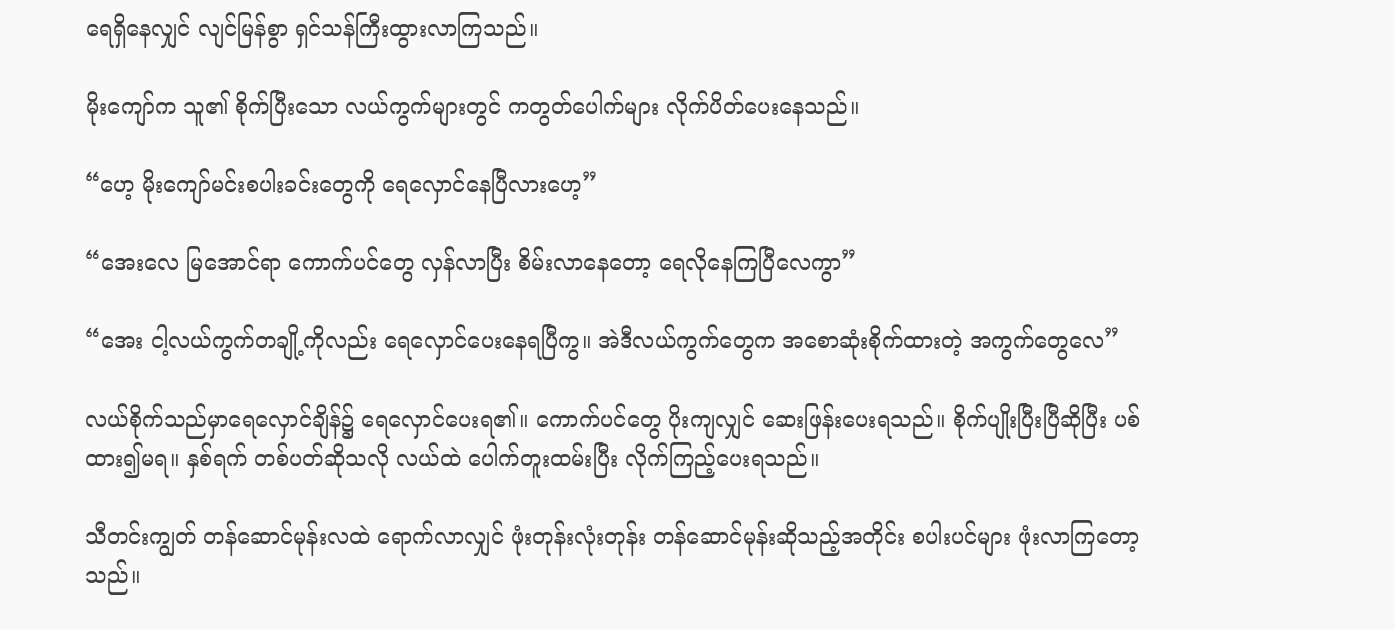ရေရှိနေလျှင် လျင်မြန်စွာ ရှင်သန်ကြီးထွားလာကြသည်။

မိုးကျော်က သူ၏ စိုက်ပြီးသော လယ်ကွက်များတွင် ကတွတ်ပေါက်များ လိုက်ပိတ်ပေးနေသည်။

“ဟေ့ မိုးကျော်မင်းစပါးခင်းတွေကို ရေလှောင်နေပြီလားဟေ့”

“အေးလေ မြအောင်ရာ ကောက်ပင်တွေ လှန်လာပြီး စိမ်းလာနေတော့ ရေလိုနေကြပြီလေကွာ”

“အေး ငါ့လယ်ကွက်တချို့ကိုလည်း ရေလှောင်ပေးနေရပြီကွ။ အဲဒီလယ်ကွက်တွေက အစောဆုံးစိုက်ထားတဲ့ အကွက်တွေလေ”

လယ်စိုက်သည်မှာရေလှောင်ချိန်၌ ရေလှောင်ပေးရ၏။ ကောက်ပင်တွေ ပိုးကျလျှင် ဆေးဖြန်းပေးရသည်။ စိုက်ပျိုးပြီးပြီဆိုပြီး ပစ်ထား၍မရ။ နှစ်ရက် တစ်ပတ်ဆိုသလို လယ်ထဲ ပေါက်တူးထမ်းပြီး လိုက်ကြည့်ပေးရသည်။

သီတင်းကျွတ် တန်ဆောင်မုန်းလထဲ ရောက်လာလျှင် ဖုံးတုန်းလုံးတုန်း တန်ဆောင်မုန်းဆိုသည့်အတိုင်း စပါးပင်များ ဖုံးလာကြတော့သည်။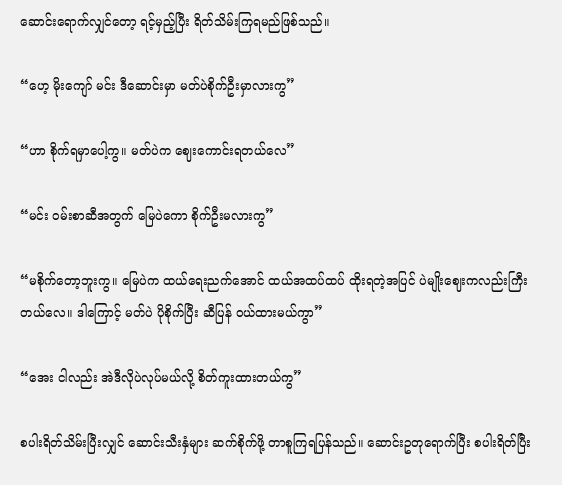ဆောင်းရောက်လျှင်တော့ ရင့်မှည့်ပြီး ရိတ်သိမ်းကြရမည်ဖြစ်သည်။

“ဟေ့ မိုးကျော် မင်း ဒီဆောင်းမှာ မတ်ပဲစိုက်ဦးမှာလားကွ”

“ဟာ စိုက်ရမှာပေါ့ကွ။ မတ်ပဲက ဈေးကောင်းရတယ်လေ”

“မင်း ဝမ်းစာဆီအတွက် မြေပဲကော စိုက်ဦးမလားကွ”

“မစိုက်တော့ဘူးကွ။ မြေပဲက ထယ်ရေးညက်အောင် ထယ်အထပ်ထပ် ထိုးရတဲ့အပြင် ပဲမျိုးဈေးကလည်းကြီးတယ်လေ။ ဒါကြောင့် မတ်ပဲ ပိုစိုက်ပြီး ဆီပြန် ဝယ်ထားမယ်ကွာ”

“အေး ငါလည်း အဲဒီလိုပဲလုပ်မယ်လို့ စိတ်ကူးထားတယ်ကွ”

စပါးရိတ်သိမ်းပြီးလျှင် ဆောင်းသီးနှံများ ဆက်စိုက်ဖို့ တာစူကြရပြန်သည်။ ဆောင်းဥတုရောက်ပြီး စပါးရိတ်ပြီး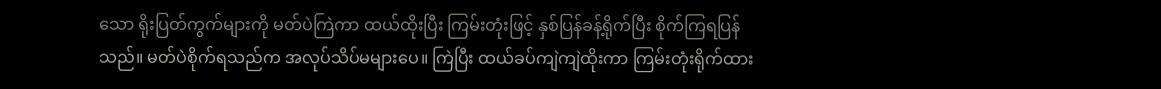သော ရိုးပြတ်ကွက်များကို မတ်ပဲကြဲကာ ထယ်ထိုးပြီး ကြမ်းတုံးဖြင့် နှစ်ပြန်ခန့်ရိုက်ပြီး စိုက်ကြရပြန်သည်။ မတ်ပဲစိုက်ရသည်က အလုပ်သိပ်မများပေ။ ကြဲပြီး ထယ်ခပ်ကျဲကျဲထိုးကာ ကြမ်းတုံးရိုက်ထား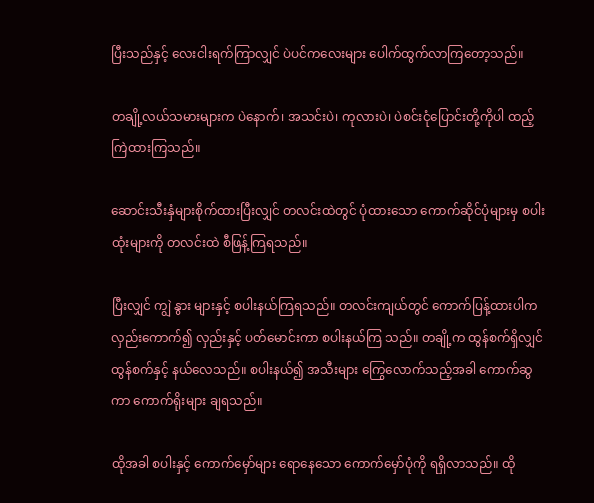ပြီးသည်နှင့် လေးငါးရက်ကြာလျှင် ပဲပင်ကလေးများ ပေါက်ထွက်လာကြတော့သည်။

တချို့လယ်သမားများက ပဲနောက်၊ အသင်းပဲ၊ ကုလားပဲ၊ ပဲစင်းငုံပြောင်းတို့ကိုပါ ထည့်ကြဲထားကြသည်။

ဆောင်းသီးနှံများစိုက်ထားပြီးလျှင် တလင်းထဲတွင် ပုံထားသော ကောက်ဆိုင်ပုံများမှ စပါးထုံးများကို တလင်းထဲ စီဖြန့်ကြရသည်။

ပြီးလျှင် ကျွဲ နွား များနှင့် စပါးနယ်ကြရသည်။ တလင်းကျယ်တွင် ကောက်ပြန့်ထားပါကလှည်းကောက်၍ လှည်းနှင့် ပတ်မောင်းကာ စပါးနယ်ကြ သည်။ တချို့က ထွန်စက်ရှိလျှင် ထွန်စက်နှင့် နယ်လေသည်။ စပါးနယ်၍ အသီးများ ကြွေလောက်သည့်အခါ ကောက်ဆွကာ ကောက်ရိုးများ ချရသည်။

ထိုအခါ စပါးနှင့် ကောက်မှော်များ ရောနေသော ကောက်မှော်ပုံကို ရရှိလာသည်။ ထို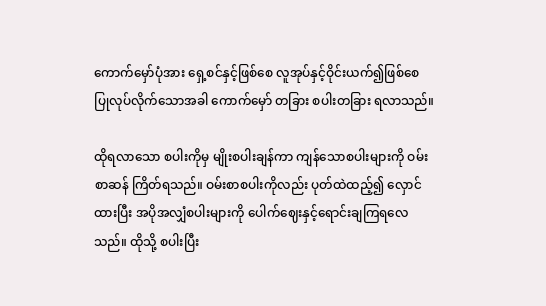ကောက်မှော်ပုံအား ရှေ့စင်နှင့်ဖြစ်စေ လူအုပ်နှင့်ဝိုင်းယက်၍ဖြစ်စေ ပြုလုပ်လိုက်သောအခါ ကောက်မှော် တခြား စပါးတခြား ရလာသည်။

ထိုရလာသော စပါးကိုမှ မျိုးစပါးချန်ကာ ကျန်သောစပါးများကို ဝမ်းစာဆန် ကြိတ်ရသည်။ ဝမ်းစာစပါးကိုလည်း ပုတ်ထဲထည့်၍ လှောင်ထားပြီး အပိုအလျှံစပါးများကို ပေါက်ဈေးနှင့်ရောင်းချကြရလေ သည်။ ထိုသို့ စပါးပြီး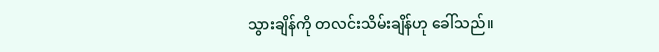သွားချိန်ကို တလင်းသိမ်းချိန်ဟု ခေါ်သည်။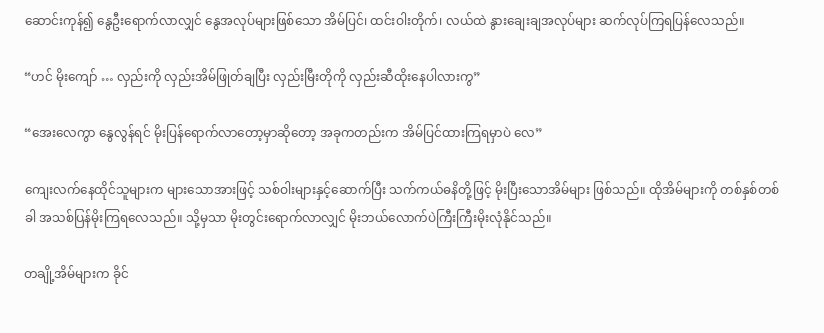ဆောင်းကုန်၍ နွေဦးရောက်လာလျှင် နွေအလုပ်များဖြစ်သော အိမ်ပြင်၊ ထင်းဝါးတိုက်၊ လယ်ထဲ နွားချေးချအလုပ်များ ဆက်လုပ်ကြရပြန်လေသည်။

“ဟင် မိုးကျော် … လှည်းကို လှည်းအိမ်ဖြုတ်ချပြီး လှည်းမြီးတိုကို လှည်းဆီထိုးနေပါလားကွ”

“အေးလေကွာ နွေလွန်ရင် မိုးပြန်ရောက်လာတော့မှာဆိုတော့ အခုကတည်းက အိမ်ပြင်ထားကြရမှာပဲ လေ”

ကျေးလက်နေထိုင်သူများက များသောအားဖြင့် သစ်ဝါးများနှင့်ဆောက်ပြီး သက်ကယ်ဓနိတို့ဖြင့် မိုးပြီးသောအိမ်များ ဖြစ်သည်။ ထိုအိမ်များကို တစ်နှစ်တစ်ခါ အသစ်ပြန်မိုးကြရလေသည်။ သို့မှသာ မိုးတွင်းရောက်လာလျှင် မိုးဘယ်လောက်ပဲကြီးကြီးမိုးလုံနိုင်သည်။

တချို့အိမ်များက ခိုင်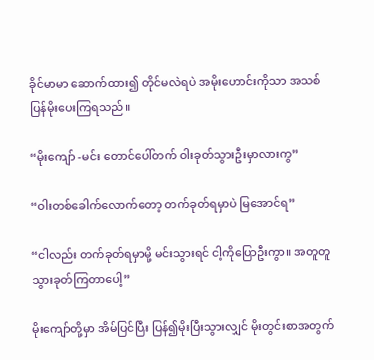ခိုင်မာမာ ဆောက်ထား၍ တိုင်မလဲရပဲ အမိုးဟောင်းကိုသာ အသစ်ပြန်မိုးပေးကြရသည်။

“မိုးကျော် -မင်း တောင်ပေါ်တက် ဝါးခုတ်သွားဦးမှာလားကွ”

“ဝါးတစ်ခေါက်လောက်တော့ တက်ခုတ်ရမှာပဲ မြအောင်ရ”

“ငါလည်း တက်ခုတ်ရမှာမို့ မင်းသွားရင် ငါ့ကိုပြောဦးကွာ။ အတူတူ သွားခုတ်ကြတာပေါ့”

မိုးကျော်တို့မှာ အိမ်ပြင်ပြီး ပြန်၍မိုးပြီးသွားလျှင် မိုးတွင်းစာအတွက်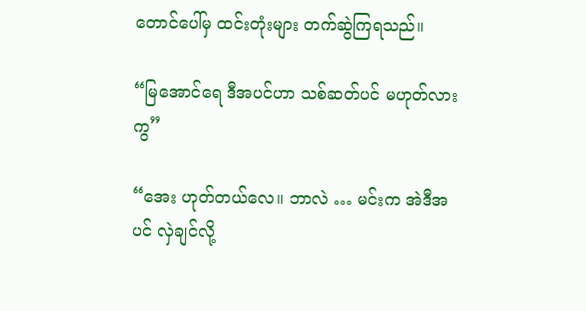တောင်ပေါ်မှ ထင်းတုံးများ တက်ဆွဲကြရသည်။

“မြအောင်ရေ ဒီအပင်ဟာ သစ်ဆတ်ပင် မဟုတ်လားကွ”

“အေး ဟုတ်တယ်လေ။ ဘာလဲ … မင်းက အဲဒီအပင် လှဲချင်လို့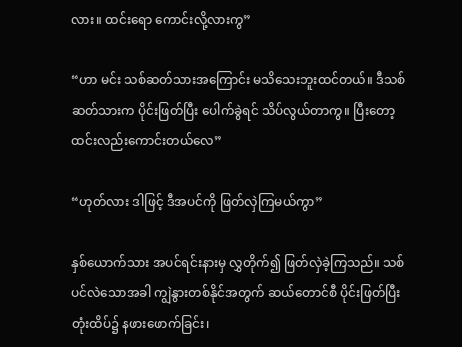လား။ ထင်းရော ကောင်းလို့လားကွ”

“ဟာ မင်း သစ်ဆတ်သားအကြောင်း မသိသေးဘူးထင်တယ်။ ဒီသစ်ဆတ်သားက ပိုင်းဖြတ်ပြီး ပေါက်ခွဲရင် သိပ်လွယ်တာကွ။ ပြီးတော့ ထင်းလည်းကောင်းတယ်လေ”

“ဟုတ်လား ဒါဖြင့် ဒီအပင်ကို ဖြတ်လှဲကြမယ်ကွာ”

နှစ်ယောက်သား အပင်ရင်းနားမှ လွှတိုက်၍ ဖြတ်လှဲခဲ့ကြသည်။ သစ်ပင်လဲသောအခါ ကျွဲနွားတစ်နိုင်အတွက် ဆယ်တောင်စီ ပိုင်းဖြတ်ပြီး တုံးထိပ်၌ နဖားဖောက်ခြင်း၊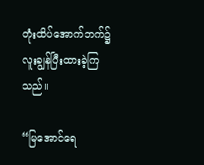တုံးထိပ်အောက်ဘက်၌ လူးချွန်ပြီးထားခဲ့ကြသည်။

“မြအောင်ရေ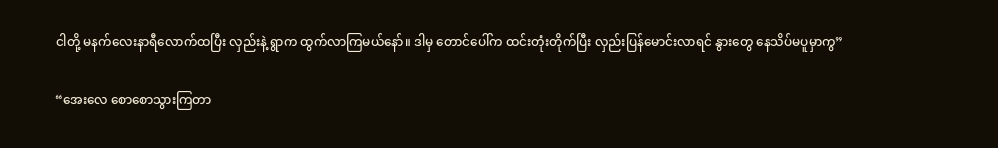ငါတို့ မနက်လေးနာရီလောက်ထပြီး လှည်းနဲ့ ရွာက ထွက်လာကြမယ်နော်။ ဒါမှ တောင်ပေါ်က ထင်းတုံးတိုက်ပြီး လှည်းပြန်မောင်းလာရင် နွားတွေ နေသိပ်မပူမှာကွ”

“အေးလေ စောစောသွားကြတာ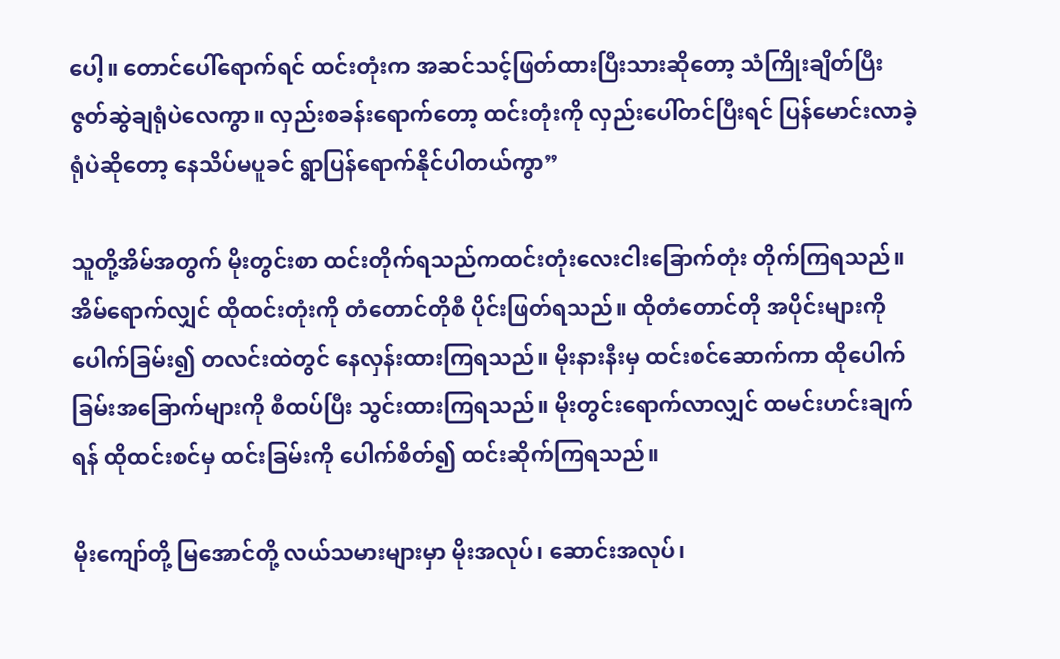ပေါ့။ တောင်ပေါ်ရောက်ရင် ထင်းတုံးက အဆင်သင့်ဖြတ်ထားပြီးသားဆိုတော့ သံကြိုးချိတ်ပြီး ဇွတ်ဆွဲချရုံပဲလေကွာ။ လှည်းစခန်းရောက်တော့ ထင်းတုံးကို လှည်းပေါ်တင်ပြီးရင် ပြန်မောင်းလာခဲ့ရုံပဲဆိုတော့ နေသိပ်မပူခင် ရွာပြန်ရောက်နိုင်ပါတယ်ကွာ”

သူတို့အိမ်အတွက် မိုးတွင်းစာ ထင်းတိုက်ရသည်ကထင်းတုံးလေးငါးခြောက်တုံး တိုက်ကြရသည်။ အိမ်ရောက်လျှင် ထိုထင်းတုံးကို တံတောင်တိုစီ ပိုင်းဖြတ်ရသည်။ ထိုတံတောင်တို အပိုင်းများကို ပေါက်ခြမ်း၍ တလင်းထဲတွင် နေလှန်းထားကြရသည်။ မိုးနားနီးမှ ထင်းစင်ဆောက်ကာ ထိုပေါက်ခြမ်းအခြောက်များကို စီထပ်ပြီး သွင်းထားကြရသည်။ မိုးတွင်းရောက်လာလျှင် ထမင်းဟင်းချက်ရန် ထိုထင်းစင်မှ ထင်းခြမ်းကို ပေါက်စိတ်၍ ထင်းဆိုက်ကြရသည်။

မိုးကျော်တို့ မြအောင်တို့ လယ်သမားများမှာ မိုးအလုပ်၊ ဆောင်းအလုပ်၊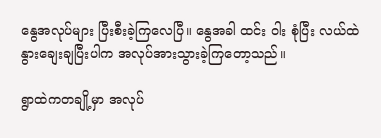နွေအလုပ်များ ပြီးစီးခဲ့ကြလေပြီ။ နွေအခါ ထင်း ဝါး စုံပြီး လယ်ထဲ နွားချေးချပြီးပါက အလုပ်အားသွားခဲ့ကြတော့သည်။

ရွာထဲကတချို့မှာ အလုပ်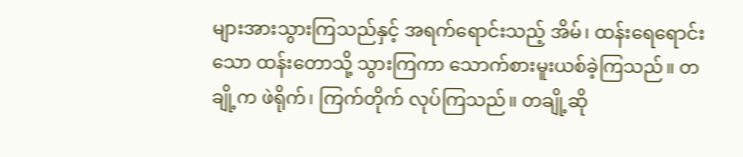များအားသွားကြသည်နှင့် အရက်ရောင်းသည့် အိမ်၊ ထန်းရေရောင်းသော ထန်းတောသို့ သွားကြကာ သောက်စားမူးယစ်ခဲ့ကြသည်။ တချို့က ဖဲရိုက်၊ ကြက်တိုက် လုပ်ကြသည်။ တချို့ဆို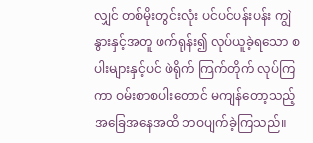လျှင် တစ်မိုးတွင်းလုံး ပင်ပင်ပန်းပန်း ကျွဲနွားနှင့်အတူ ဖက်ရုန်း၍ လုပ်ယူခဲ့ရသော စပါးများနှင့်ပင် ဖဲရိုက် ကြက်တိုက် လုပ်ကြကာ ဝမ်းစာစပါးတောင် မကျန်တော့သည့် အခြေအနေအထိ ဘဝပျက်ခဲ့ကြသည်။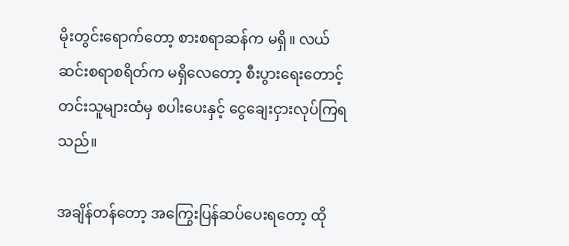မိုးတွင်းရောက်တော့ စားစရာဆန်က မရှိ။ လယ်ဆင်းစရာစရိတ်က မရှိလေတော့ စီးပွားရေးတောင့်တင်းသူများထံမှ စပါးပေးနှင့် ငွေချေးငှားလုပ်ကြရသည်။

အချိန်တန်တော့ အကြွေးပြန်ဆပ်ပေးရတော့ ထို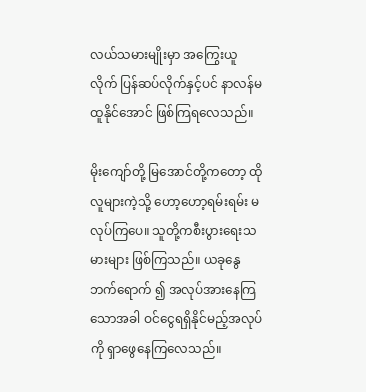လယ်သမားမျိုးမှာ အကြွေးယူလိုက် ပြန်ဆပ်လိုက်နှင့်ပင် နာလန်မထူနိုင်အောင် ဖြစ်ကြရလေသည်။

မိုးကျော်တို့ မြအောင်တို့ကတော့ ထိုလူများကဲ့သို့ ဟော့ဟော့ရမ်းရမ်း မလုပ်ကြပေ။ သူတို့ကစီးပွားရေးသမားများ ဖြစ်ကြသည်။ ယခုနွေဘက်ရောက် ၍ အလုပ်အားနေကြသောအခါ ဝင်ငွေရရှိနိုင်မည့်အလုပ်ကို ရှာဖွေနေကြလေသည်။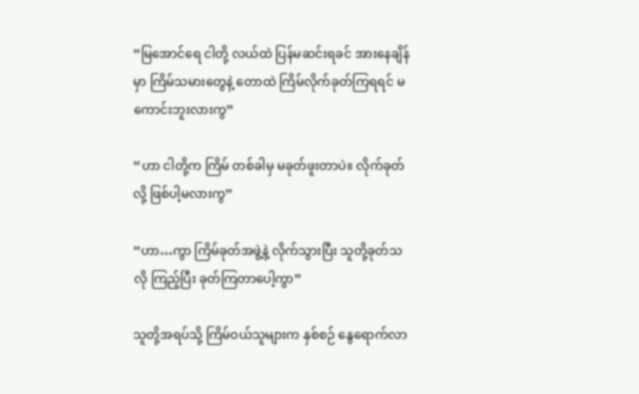“မြအောင်ရေ ငါတို့ လယ်ထဲ ပြန်မဆင်းရခင် အားနေချိန်မှာ ကြိမ်သမားတွေနဲ့ တောထဲ ကြိမ်လိုက်ခုတ်ကြရရင် မကောင်းဘူးလားကွ”

“ဟာ ငါတို့က ကြိမ် တစ်ခါမှ မခုတ်ဖူးတာပဲ။ လိုက်ခုတ်လို့ ဖြစ်ပါ့မလားကွ”

“ဟာ…ကွာ ကြိမ်ခုတ်အဖွဲ့နဲ့ လိုက်သွားပြီး သူတို့ခုတ်သလို ကြည့်ပြီး ခုတ်ကြတာပေါ့ကွာ”

သူတို့အရပ်သို့ ကြိမ်ဝယ်သူများက နှစ်စဉ် နွေရောက်လာ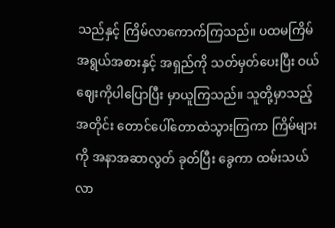သည်နှင့် ကြိမ်လာကောက်ကြသည်။ ပထမကြိမ်အရွယ်အစားနှင့် အရှည်ကို သတ်မှတ်ပေးပြီး ဝယ်ဈေးကိုပါပြောပြီး မှာယူကြသည်။ သူတို့မှာသည့်အတိုင်း တောင်ပေါ်တောထဲသွားကြကာ ကြိမ်များကို အနာအဆာလွတ် ခုတ်ပြီး ခွေကာ ထမ်းသယ်လာ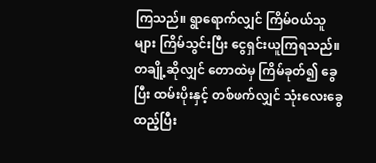ကြသည်။ ရွာရောက်လျှင် ကြိမ်ဝယ်သူများ ကြိမ်သွင်းပြီး ငွေရှင်းယူကြရသည်။ တချို့ဆိုလျှင် တောထဲမှ ကြိမ်ခုတ်၍ ခွေပြီး ထမ်းပိုးနှင့် တစ်ဖက်လျှင် သုံးလေးခွေထည့်ပြီး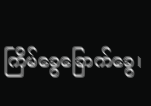ကြိမ်ခွေခြောက်ခွေ၊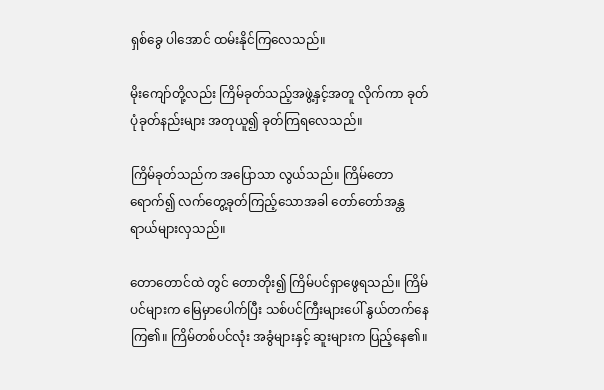ရှစ်ခွေ ပါအောင် ထမ်းနိုင်ကြလေသည်။

မိုးကျော်တို့လည်း ကြိမ်ခုတ်သည့်အဖွဲ့နှင့်အတူ လိုက်ကာ ခုတ်ပုံခုတ်နည်းများ အတုယူ၍ ခုတ်ကြရလေသည်။

ကြိမ်ခုတ်သည်က အပြောသာ လွယ်သည်။ ကြိမ်တောရောက်၍ လက်တွေ့ခုတ်ကြည့်သောအခါ တော်တော်အန္တရာယ်များလှသည်။

တောတောင်ထဲ တွင် တောတိုး၍ ကြိမ်ပင်ရှာဖွေရသည်။ ကြိမ်ပင်များက မြေမှာပေါက်ပြီး သစ်ပင်ကြီးများပေါ် နွယ်တက်နေကြ၏။ ကြိမ်တစ်ပင်လုံး အခွံများနှင့် ဆူးများက ပြည့်နေ၏။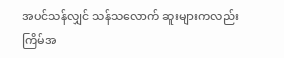အပင်သန်လျှင် သန်သလောက် ဆူးများကလည်း ကြိမ်အ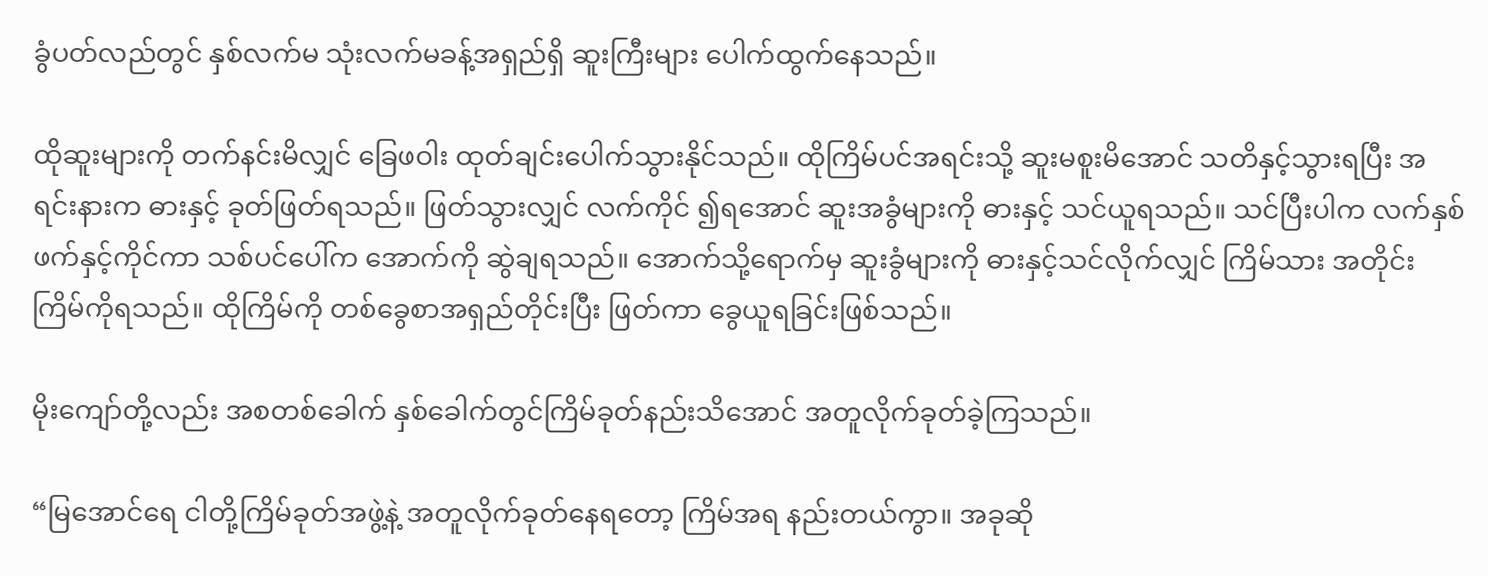ခွံပတ်လည်တွင် နှစ်လက်မ သုံးလက်မခန့်အရှည်ရှိ ဆူးကြီးများ ပေါက်ထွက်နေသည်။

ထိုဆူးများကို တက်နင်းမိလျှင် ခြေဖဝါး ထုတ်ချင်းပေါက်သွားနိုင်သည်။ ထိုကြိမ်ပင်အရင်းသို့ ဆူးမစူးမိအောင် သတိနှင့်သွားရပြီး အရင်းနားက ဓားနှင့် ခုတ်ဖြတ်ရသည်။ ဖြတ်သွားလျှင် လက်ကိုင် ၍ရအောင် ဆူးအခွံများကို ဓားနှင့် သင်ယူရသည်။ သင်ပြီးပါက လက်နှစ်ဖက်နှင့်ကိုင်ကာ သစ်ပင်ပေါ်က အောက်ကို ဆွဲချရသည်။ အောက်သို့ရောက်မှ ဆူးခွံများကို ဓားနှင့်သင်လိုက်လျှင် ကြိမ်သား အတိုင်း ကြိမ်ကိုရသည်။ ထိုကြိမ်ကို တစ်ခွေစာအရှည်တိုင်းပြီး ဖြတ်ကာ ခွေယူရခြင်းဖြစ်သည်။

မိုးကျော်တို့လည်း အစတစ်ခေါက် နှစ်ခေါက်တွင်ကြိမ်ခုတ်နည်းသိအောင် အတူလိုက်ခုတ်ခဲ့ကြသည်။

“မြအောင်ရေ ငါတို့ကြိမ်ခုတ်အဖွဲ့နဲ့ အတူလိုက်ခုတ်နေရတော့ ကြိမ်အရ နည်းတယ်ကွာ။ အခုဆို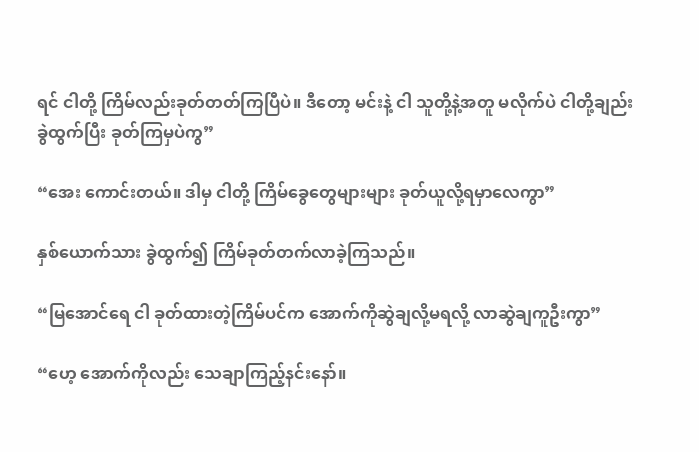ရင် ငါတို့ ကြိမ်လည်းခုတ်တတ်ကြပြီပဲ။ ဒီတော့ မင်းနဲ့ ငါ သူတို့နဲ့အတူ မလိုက်ပဲ ငါတို့ချည်း ခွဲထွက်ပြီး ခုတ်ကြမှပဲကွ”

“အေး ကောင်းတယ်။ ဒါမှ ငါတို့ ကြိမ်ခွေတွေများများ ခုတ်ယူလို့ရမှာလေကွာ”

နှစ်ယောက်သား ခွဲထွက်၍ ကြိမ်ခုတ်တက်လာခဲ့ကြသည်။

“မြအောင်ရေ ငါ ခုတ်ထားတဲ့ကြိမ်ပင်က အောက်ကိုဆွဲချလို့မရလို့ လာဆွဲချကူဦးကွာ”

“ဟေ့ အောက်ကိုလည်း သေချာကြည့်နင်းနော်။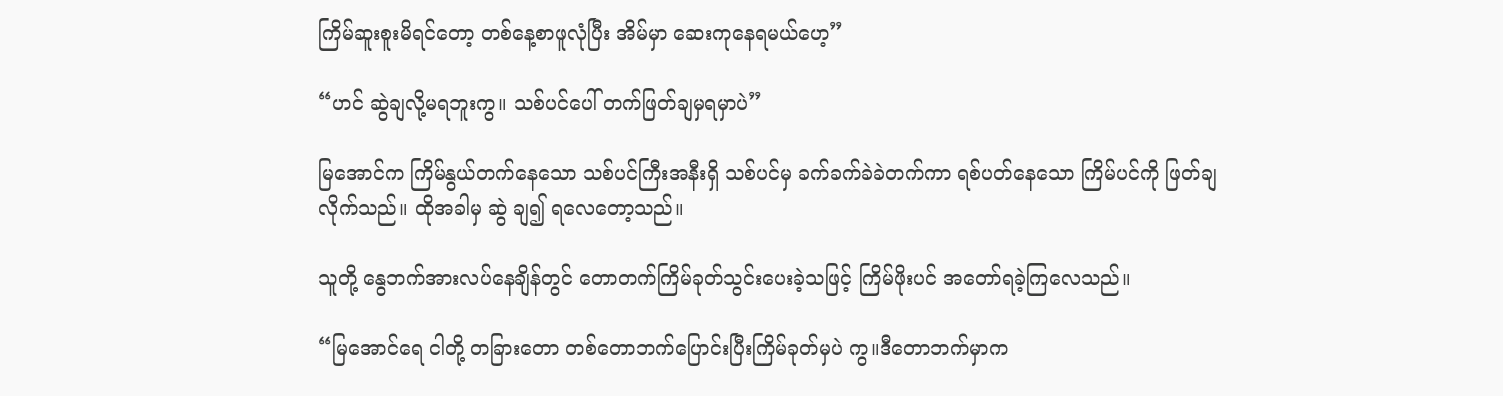ကြိမ်ဆူးစူးမိရင်တော့ တစ်နေ့စာဖူလုံပြီး အိမ်မှာ ဆေးကုနေရမယ်ဟေ့”

“ဟင် ဆွဲချလို့မရဘူးကွ။ သစ်ပင်ပေါ် တက်ဖြတ်ချမှရမှာပဲ”

မြအောင်က ကြိမ်နွယ်တက်နေသော သစ်ပင်ကြီးအနီးရှိ သစ်ပင်မှ ခက်ခက်ခဲခဲတက်ကာ ရစ်ပတ်နေသော ကြိမ်ပင်ကို ဖြတ်ချလိုက်သည်။ ထိုအခါမှ ဆွဲ ချ၍ ရလေတော့သည်။

သူတို့ နွေဘက်အားလပ်နေချိန်တွင် တောတက်ကြိမ်ခုတ်သွင်းပေးခဲ့သဖြင့် ကြိမ်ဖိုးပင် အတော်ရခဲ့ကြလေသည်။

“မြအောင်ရေ ငါတို့ တခြားတော တစ်တောဘက်ပြောင်းပြီးကြိမ်ခုတ်မှပဲ ကွ။ဒီတောဘက်မှာက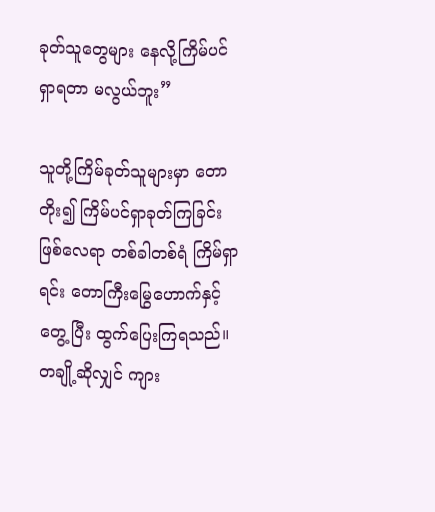ခုတ်သူတွေများ နေလို့ကြိမ်ပင်ရှာရတာ မလွယ်ဘူး”

သူတို့ကြိမ်ခုတ်သူများမှာ တောတိုး၍ ကြိမ်ပင်ရှာခုတ်ကြခြင်းဖြစ်လေရာ တစ်ခါတစ်ရံ ကြိမ်ရှာရင်း တောကြီးမြွေဟောက်နှင့်တွေ့ ပြီး ထွက်ပြေးကြရသည်။ တချို့ဆိုလျှင် ကျား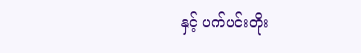နှင့် ပက်ပင်းတိုး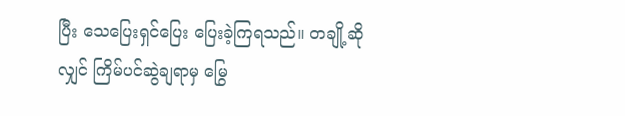ပြီး သေပြေးရှင်ပြေး ပြေးခဲ့ကြရသည်။ တချို့ဆိုလျှင် ကြိမ်ပင်ဆွဲချရာမှ မြွေ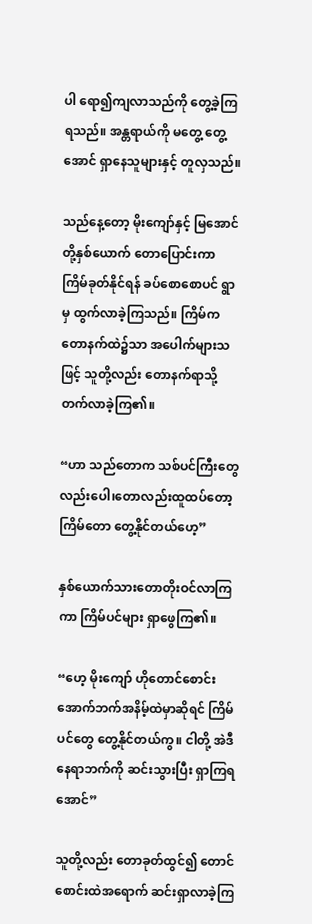ပါ ရော၍ကျလာသည်ကို တွေ့ခဲ့ကြရသည်။ အန္တရာယ်ကို မတွေ့ တွေ့အောင် ရှာနေသူများနှင့် တူလှသည်။

သည်နေ့တော့ မိုးကျော်နှင့် မြအောင်တို့နှစ်ယောက် တောပြောင်းကာ ကြိမ်ခုတ်နိုင်ရန် ခပ်စောစောပင် ရွာမှ ထွက်လာခဲ့ကြသည်။ ကြိမ်က တောနက်ထဲ၌သာ အပေါက်များသဖြင့် သူတို့လည်း တောနက်ရာသို့ တက်လာခဲ့ကြ၏။

“ဟာ သည်တောက သစ်ပင်ကြီးတွေလည်းပေါ၊တောလည်းထူထပ်တော့ ကြိမ်တော တွေ့နိုင်တယ်ဟေ့”

နှစ်ယောက်သားတောတိုးဝင်လာကြကာ ကြိမ်ပင်များ ရှာဖွေကြ၏။

“ဟေ့ မိုးကျော် ဟိုတောင်စောင်း အောက်ဘက်အနိမ့်ထဲမှာဆိုရင် ကြိမ်ပင်တွေ တွေ့နိုင်တယ်ကွ။ ငါတို့ အဲဒီနေရာဘက်ကို ဆင်းသွားပြီး ရှာကြရအောင်”

သူတို့လည်း တောခုတ်ထွင်၍ တောင်စောင်းထဲအရောက် ဆင်းရှာလာခဲ့ကြ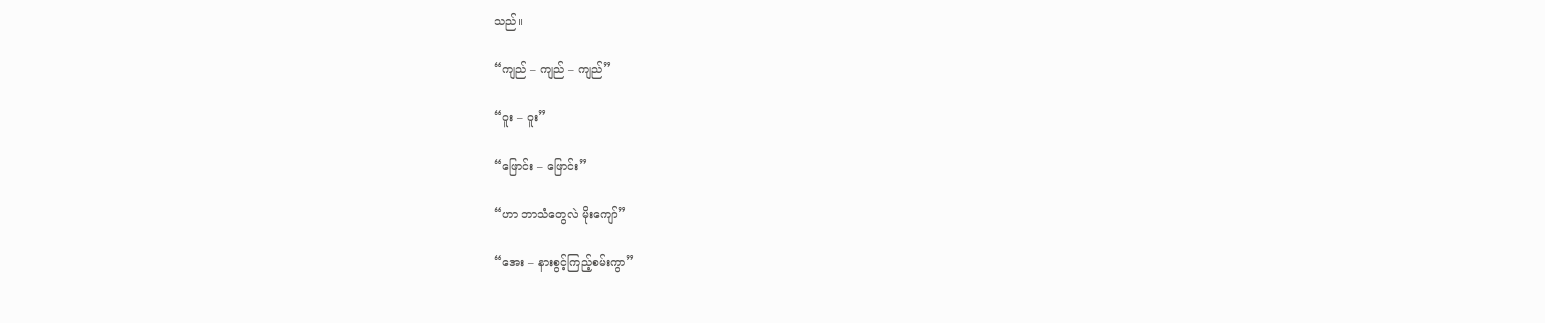သည်။

“ကျည် – ကျည် – ကျည်”

“ဝူး – ဝူး”

“ဖြောင်း – ဖြောင်း”

“ဟာ ဘာသံတွေလဲ မိုးကျော်”

“အေး – နားစွင့်ကြည့်စမ်းကွာ”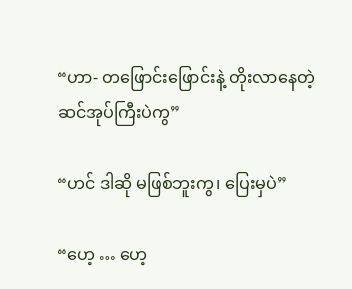“ဟာ- တဖြောင်းဖြောင်းနဲ့ တိုးလာနေတဲ့ ဆင်အုပ်ကြီးပဲကွ”

“ဟင် ဒါဆို မဖြစ်ဘူးကွ၊ ပြေးမှပဲ”

“ဟေ့ … ဟေ့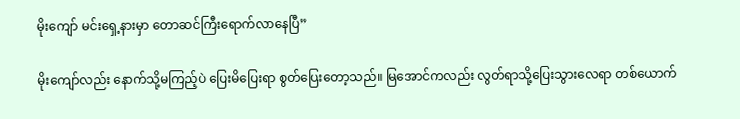မိုးကျော် မင်းရှေ့နားမှာ တောဆင်ကြီးရောက်လာနေပြီ”

မိုးကျော်လည်း နောက်သို့မကြည့်ပဲ ပြေးမိပြေးရာ စွတ်ပြေးတော့သည်။ မြအောင်ကလည်း လွတ်ရာသို့ပြေးသွားလေရာ တစ်ယောက်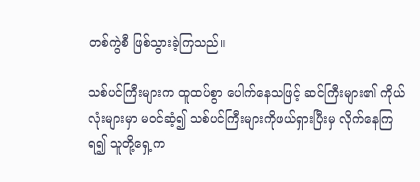တစ်ကွဲစီ ဖြစ်သွားခဲ့ကြသည်။

သစ်ပင်ကြီးများက ထူထပ်စွာ ပေါက်နေသဖြင့် ဆင်ကြီးများ၏ ကိုယ်လုံးများမှာ မဝင်ဆံ့၍ သစ်ပင်ကြီးများကိုဖယ်ရှားပြီးမှ လိုက်နေကြရ၍ သူတို့ရှေ့က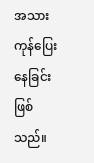အသားကုန်ပြေးနေခြင်း ဖြစ်သည်။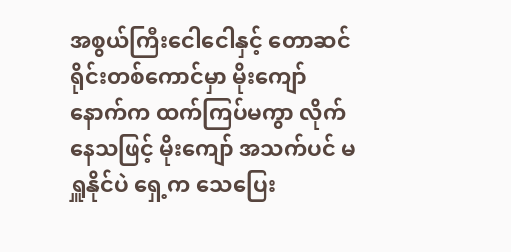အစွယ်ကြီးငေါငေါနှင့် တောဆင်ရိုင်းတစ်ကောင်မှာ မိုးကျော်နောက်က ထက်ကြပ်မကွာ လိုက်နေသဖြင့် မိုးကျော် အသက်ပင် မရှူနိုင်ပဲ ရှေ့က သေပြေး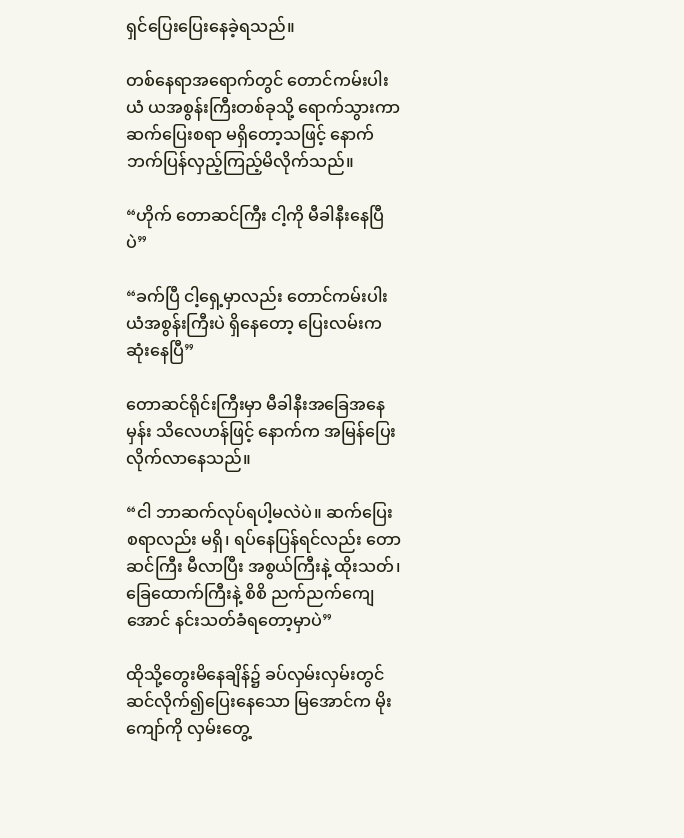ရှင်ပြေးပြေးနေခဲ့ရသည်။

တစ်နေရာအရောက်တွင် တောင်ကမ်းပါးယံ ယအစွန်းကြီးတစ်ခုသို့ ရောက်သွားကာ ဆက်ပြေးစရာ မရှိတော့သဖြင့် နောက်ဘက်ပြန်လှည့်ကြည့်မိလိုက်သည်။

“ဟိုက် တောဆင်ကြီး ငါ့ကို မီခါနီးနေပြီပဲ”

“ခက်ပြီ ငါ့ရှေ့မှာလည်း တောင်ကမ်းပါးယံအစွန်းကြီးပဲ ရှိနေတော့ ပြေးလမ်းက ဆုံးနေပြီ”

တောဆင်ရိုင်းကြီးမှာ မီခါနီးအခြေအနေမှန်း သိလေဟန်ဖြင့် နောက်က အမြန်ပြေးလိုက်လာနေသည်။

“ငါ ဘာဆက်လုပ်ရပါ့မလဲပဲ။ ဆက်ပြေးစရာလည်း မရှိ၊ ရပ်နေပြန်ရင်လည်း တောဆင်ကြီး မီလာပြီး အစွယ်ကြီးနဲ့ ထိုးသတ်၊ ခြေထောက်ကြီးနဲ့ စိစိ ညက်ညက်ကျေအောင် နင်းသတ်ခံရတော့မှာပဲ”

ထိုသို့တွေးမိနေချိန်၌ ခပ်လှမ်းလှမ်းတွင် ဆင်လိုက်၍ပြေးနေသော မြအောင်က မိုးကျော်ကို လှမ်းတွေ့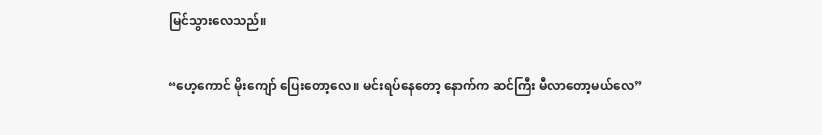မြင်သွားလေသည်။

“ဟေ့ကောင် မိုးကျော် ပြေးတော့လေ။ မင်းရပ်နေတော့ နောက်က ဆင်ကြီး မီလာတော့မယ်လေ”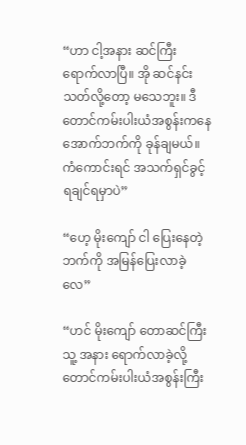“ဟာ ငါ့အနား ဆင်ကြီး ရောက်လာပြီ။ အို ဆင်နင်းသတ်လို့တော့ မသေဘူး။ ဒီတောင်ကမ်းပါးယံအစွန်းကနေ အောက်ဘက်ကို ခုန်ချမယ်။ ကံကောင်းရင် အသက်ရှင်ခွင့် ရချင်ရမှာပဲ”

“ဟေ့ မိုးကျော် ငါ ပြေးနေတဲ့ဘက်ကို အမြန်ပြေးလာခဲ့လေ”

“ဟင် မိုးကျော် တောဆင်ကြီး သူ့ အနား ရောက်လာခဲ့လို့ တောင်ကမ်းပါးယံအစွန်းကြီး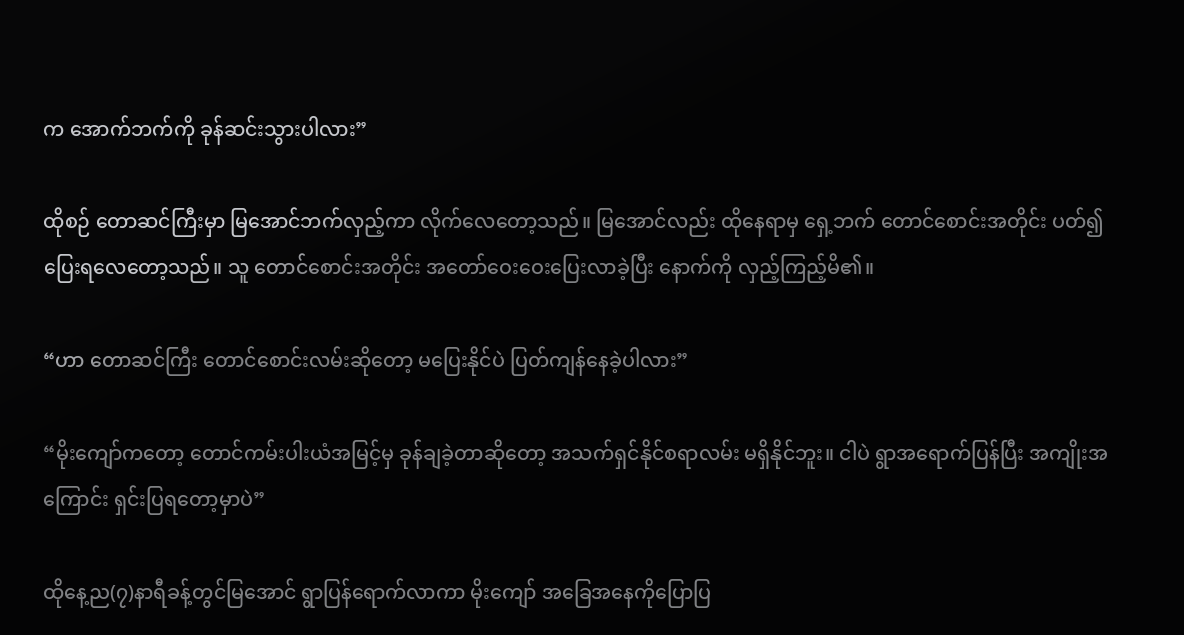က အောက်ဘက်ကို ခုန်ဆင်းသွားပါလား”

ထိုစဉ် တောဆင်ကြီးမှာ မြအောင်ဘက်လှည့်ကာ လိုက်လေတော့သည်။ မြအောင်လည်း ထိုနေရာမှ ရှေ့ဘက် တောင်စောင်းအတိုင်း ပတ်၍ ပြေးရလေတော့သည်။ သူ တောင်စောင်းအတိုင်း အတော်ဝေးဝေးပြေးလာခဲ့ပြီး နောက်ကို လှည့်ကြည့်မိ၏။

“ဟာ တောဆင်ကြီး တောင်စောင်းလမ်းဆိုတော့ မပြေးနိုင်ပဲ ပြတ်ကျန်နေခဲ့ပါလား”

“မိုးကျော်ကတော့ တောင်ကမ်းပါးယံအမြင့်မှ ခုန်ချခဲ့တာဆိုတော့ အသက်ရှင်နိုင်စရာလမ်း မရှိနိုင်ဘူး။ ငါပဲ ရွာအရောက်ပြန်ပြီး အကျိုးအကြောင်း ရှင်းပြရတော့မှာပဲ”

ထိုနေ့ည(၇)နာရီခန့်တွင်မြအောင် ရွာပြန်ရောက်လာကာ မိုးကျော် အခြေအနေကိုပြောပြ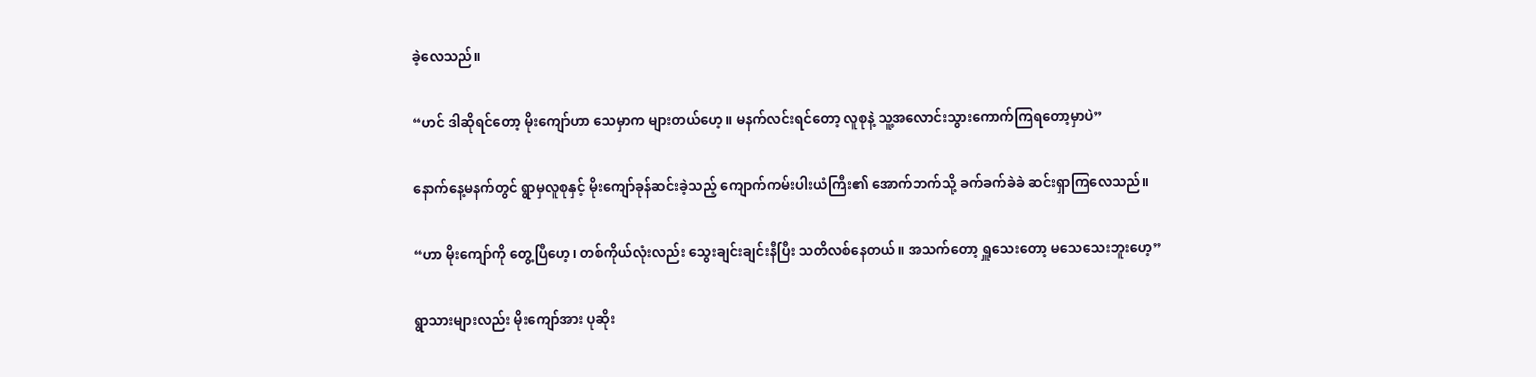ခဲ့လေသည်။

“ဟင် ဒါဆိုရင်တော့ မိုးကျော်ဟာ သေမှာက များတယ်ဟေ့။ မနက်လင်းရင်တော့ လူစုနဲ့ သူ့အလောင်းသွားကောက်ကြရတော့မှာပဲ”

နောက်နေ့မနက်တွင် ရွာမှလူစုနှင့် မိုးကျော်ခုန်ဆင်းခဲ့သည့် ကျောက်ကမ်းပါးယံကြီး၏ အောက်ဘက်သို့ ခက်ခက်ခဲခဲ ဆင်းရှာကြလေသည်။

“ဟာ မိုးကျော်ကို တွေ့ပြီဟေ့၊ တစ်ကိုယ်လုံးလည်း သွေးချင်းချင်းနီပြီး သတိလစ်နေတယ်။ အသက်တော့ ရှူသေးတော့ မသေသေးဘူးဟေ့”

ရွာသားများလည်း မိုးကျော်အား ပုဆိုး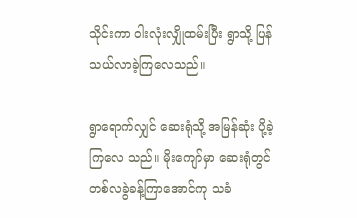သိုင်းကာ ဝါးလုံးလျှိုထမ်းပြီး ရွာသို့ ပြန်သယ်လာခဲ့ကြလေသည်။

ရွာရောက်လျှင် ဆေးရုံသို့ အမြန်ဆုံး ပို့ခဲ့ကြလေ သည်။ မိုးကျော်မှာ ဆေးရုံတွင် တစ်လခွဲခန့်ကြာအောင်ကု သခံ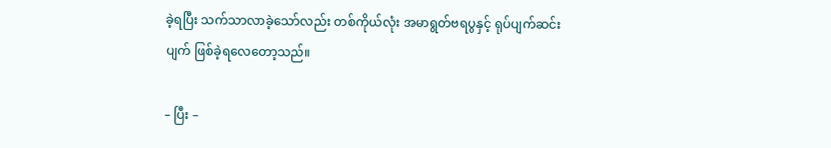ခဲ့ရပြီး သက်သာလာခဲ့သော်လည်း တစ်ကိုယ်လုံး အမာရွတ်ဗရပွနှင့် ရုပ်ပျက်ဆင်းပျက် ဖြစ်ခဲ့ရလေတော့သည်။

– ပြီး –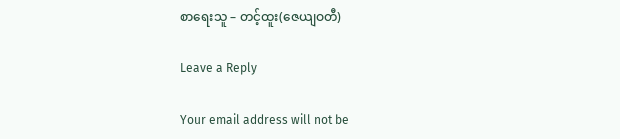စာရေးသူ – တင့်ထူး(ဇေယျဝတီ)

Leave a Reply

Your email address will not be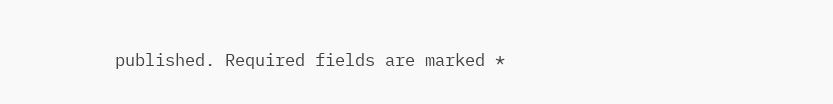published. Required fields are marked *